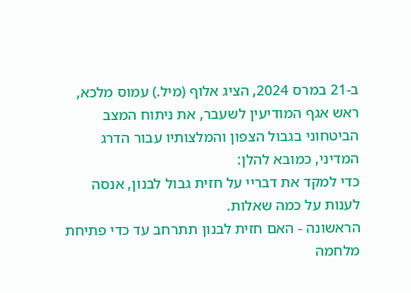ב-21 במרס 2024, הציג אלוף (מיל.) עמוס מלכא, ראש אגף המודיעין לשעבר, את ניתוח המצב הביטחוני בגבול הצפון והמלצותיו עבור הדרג המדיני, כמובא להלן:
כדי למקד את דבריי על חזית גבול לבנון, אנסה לענות על כמה שאלות.
הראשונה - האם חזית לבנון תתרחב עד כדי פתיחת מלחמה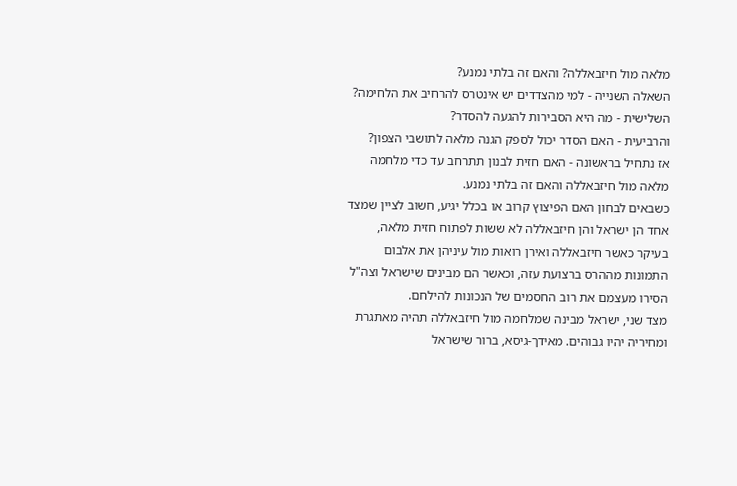מלאה מול חיזבאללה? והאם זה בלתי נמנע?
השאלה השנייה - למי מהצדדים יש אינטרס להרחיב את הלחימה?
השלישית - מה היא הסבירות להגעה להסדר?
והרביעית - האם הסדר יכול לספק הגנה מלאה לתושבי הצפון?
אז נתחיל בראשונה - האם חזית לבנון תתרחב עד כדי מלחמה מלאה מול חיזבאללה והאם זה בלתי נמנע.
כשבאים לבחון האם הפיצוץ קרוב או בכלל יגיע, חשוב לציין שמצד אחד הן ישראל והן חיזבאללה לא ששות לפתוח חזית מלאה, בעיקר כאשר חיזבאללה ואירן רואות מול עיניהן את אלבום התמונות מההרס ברצועת עזה, וכאשר הם מבינים שישראל וצה"ל הסירו מעצמם את רוב החסמים של הנכונות להילחם.
מצד שני, ישראל מבינה שמלחמה מול חיזבאללה תהיה מאתגרת ומחיריה יהיו גבוהים. מאידך-גיסא, ברור שישראל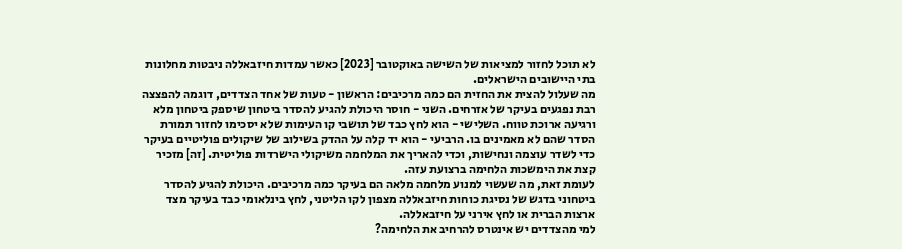לא תוכל לחזור למציאות של השישה באוקטובר [2023] כאשר עמדות חיזבאללה ניבטות מחלונות בתי היישובים הישראלים.
מה שעלול להצית את החזית הם כמה מרכיבים: הראשון - טעות של אחד הצדדים, דוגמה להפצצה רבת נפגעים בעיקר של אזרחים. השני - חוסר היכולת להגיע להסדר ביטחון שיספק ביטחון מלא ורגיעה ארוכת טווח. השלישי - הוא לחץ כבד של תושבי קו העימות שלא יסכימו לחזור תמורת הסדר שהם לא מאמינים בו. הרביעי - הוא יד קלה על ההדק בשילוב של שיקולים פוליטיים בעיקר כדי לשדר עוצמה ונחישות, וכדי להאריך את המלחמה משיקולי הישרדות פוליטית. [זה] מזכיר קצת את הימשכות הלחימה ברצועת עזה.
לעומת זאת, מה שעשוי למנוע מלחמה מלאה הם בעיקר כמה מרכיבים. היכולת להגיע להסדר ביטחוני בדגש של נסיגת כוחות חיזבאללה מצפון לקו הליטני, לחץ בינלאומי כבד בעיקר מצד ארצות הברית או לחץ אירני על חיזבאללה.
למי מהצדדים יש אינטרס להרחיב את הלחימה?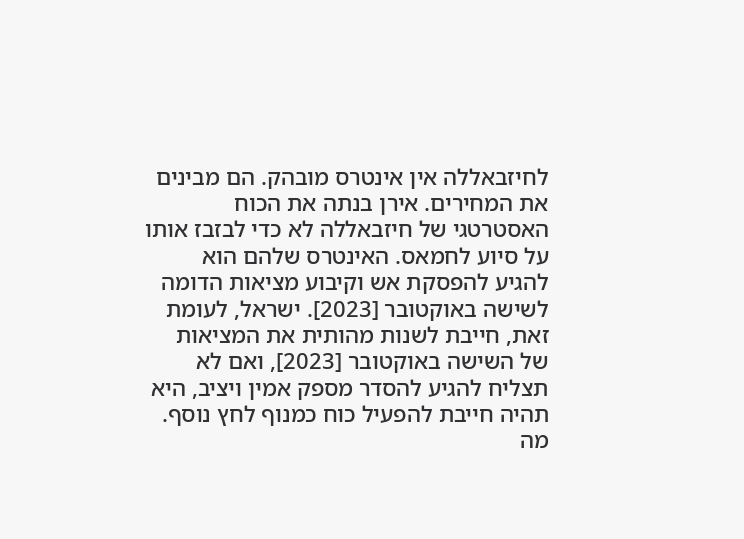לחיזבאללה אין אינטרס מובהק. הם מבינים את המחירים. אירן בנתה את הכוח האסטרטגי של חיזבאללה לא כדי לבזבז אותו על סיוע לחמאס. האינטרס שלהם הוא להגיע להפסקת אש וקיבוע מציאות הדומה לשישה באוקטובר [2023]. ישראל, לעומת זאת, חייבת לשנות מהותית את המציאות של השישה באוקטובר [2023], ואם לא תצליח להגיע להסדר מספק אמין ויציב, היא תהיה חייבת להפעיל כוח כמנוף לחץ נוסף.
מה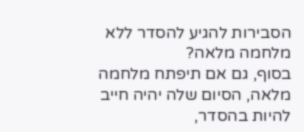הסבירות להגיע להסדר ללא מלחמה מלאה?
בסוף, גם אם תיפתח מלחמה מלאה, הסיום שלה יהיה חייב להיות בהסדר,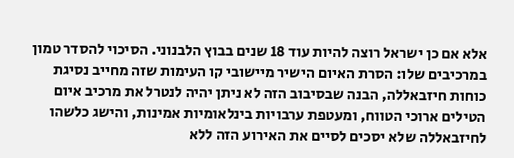אלא אם כן ישראל רוצה להיות עוד 18 שנים בבוץ הלבנוני. הסיכוי להסדר טמון במרכיבים שלו: הסרת האיום הישיר מיישובי קו העימות שזה מחייב נסיגת כוחות חיזבאללה, הבנה שבסיבוב הזה לא ניתן יהיה לנטרל את מרכיב איום הטילים ארוכי הטווח, ומעטפת ערבויות בינלאומיות אמינות, והישג כלשהו לחיזבאללה שלא יסכים לסיים את האירוע הזה ללא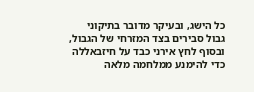כל הישג, ובעיקר מדובר בתיקוני גבול סבירים בצד המזרחי של הגבול, ובסוף לחץ אירני כבד על חיזבאללה כדי להימנע ממלחמה מלאה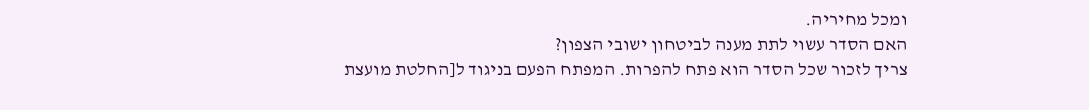ומכל מחיריה.
האם הסדר עשוי לתת מענה לביטחון ישובי הצפון?
צריך לזכור שכל הסדר הוא פתח להפרות. המפתח הפעם בניגוד ל[החלטת מועצת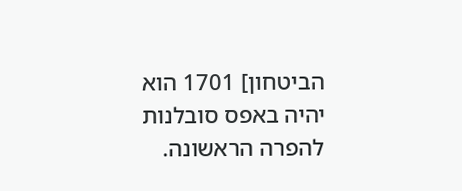הביטחון] 1701 הוא יהיה באפס סובלנות להפרה הראשונה.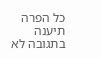כל הפרה תיענה בתגובה לא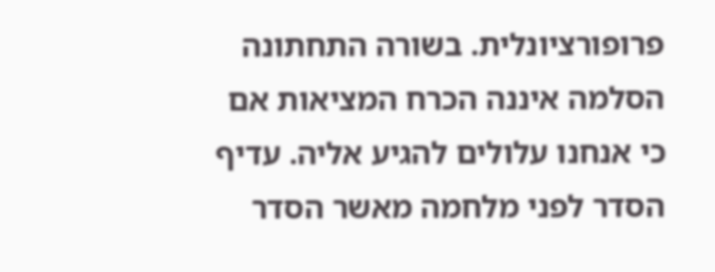פרופורציונלית. בשורה התחתונה הסלמה איננה הכרח המציאות אם כי אנחנו עלולים להגיע אליה. עדיף הסדר לפני מלחמה מאשר הסדר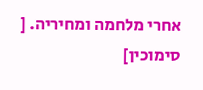אחרי מלחמה ומחיריה. [
סימוכין]